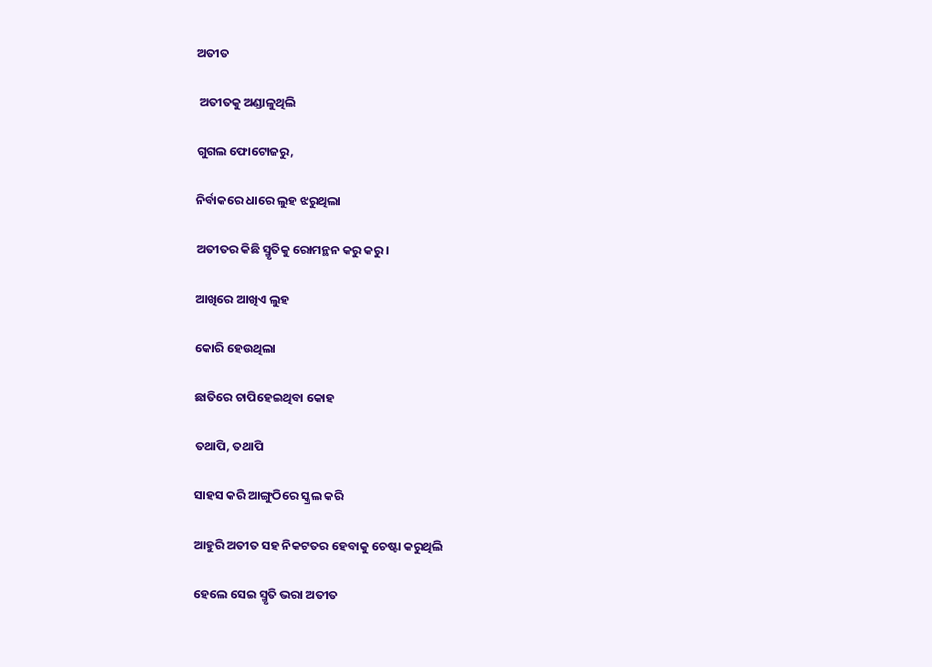ଅତୀତ

 ଅତୀତକୁ ଅଣ୍ଡାଳୁଥିଲି

ଗୁଗଲ ଫୋଟୋଜରୁ,

ନିର୍ବାକରେ ଧାରେ ଲୁହ ଝରୁଥିଲା

ଅତୀତର କିଛି ସ୍ମୃତିକୁ ରୋମନ୍ଥନ କରୁ କରୁ।

ଆଖିରେ ଆଖିଏ ଲୁହ

କୋରି ହେଉଥିଲା

ଛାତିରେ ଚାପିହେଇଥିବା କୋହ

ତଥାପି, ତଥାପି

ସାହସ କରି ଆଙ୍ଗୁଠିରେ ସ୍କ୍ରଲ କରି

ଆହୁରି ଅତୀତ ସହ ନିକଟତର ହେବାକୁ ଚେଷ୍ଟା କରୁଥିଲି

ହେଲେ ସେଇ ସ୍ମୃତି ଭରା ଅତୀତ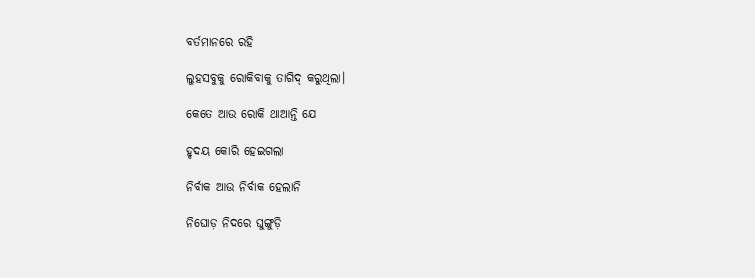ବର୍ତମାନରେ ରହି

ଲୁହସବୁକୁ ରୋକିବାକୁ ତାଗିଦ୍ କରୁଥିଲା।

କେତେ ଆଉ ରୋକି ଥାଆନ୍ତି ଯେ

ହୃଦୟ କୋରି ହେଇଗଲା

ନିର୍ବାକ ଆଉ ନିର୍ବାକ ହେଲାନି

ନିଘୋଡ଼ ନିଦରେ ଘୁଙ୍ଗୁଡ଼ି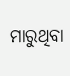ମାରୁଥିବା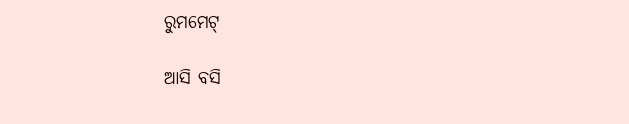ରୁମମେଟ୍

ଆସି ବସି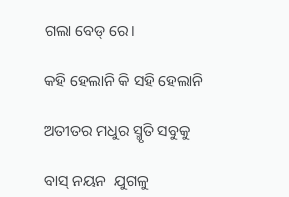ଗଲା ବେଡ୍ ରେ।

କହି ହେଲାନି କି ସହି ହେଲାନି

ଅତୀତର ମଧୁର ସ୍ମୃତି ସବୁକୁ

ବାସ୍ ନୟନ  ଯୁଗଳୁ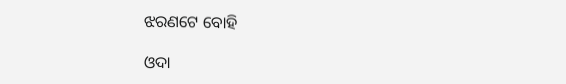ଝରଣଟେ ବୋହି

ଓଦା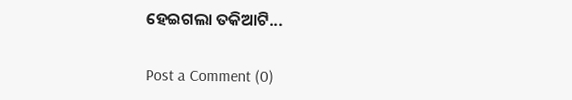ହେଇଗଲା ତକିଆଟି...

Post a Comment (0)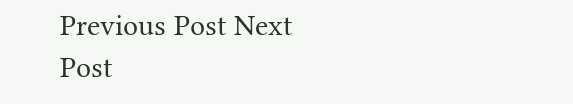Previous Post Next Post